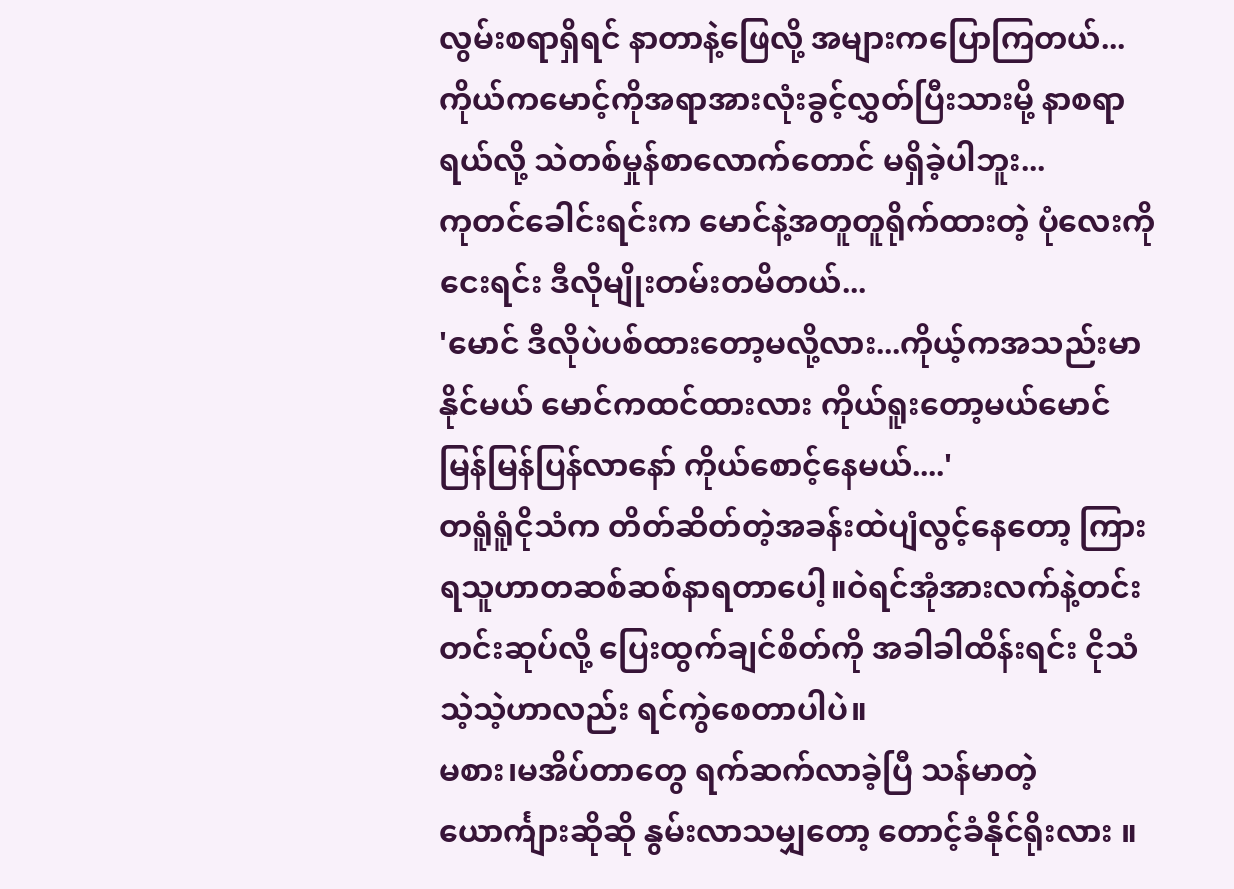လွမ်းစရာရှိရင် နာတာနဲ့ဖြေလို့ အများကပြောကြတယ်...
ကိုယ်ကမောင့်ကိုအရာအားလုံးခွင့်လွှတ်ပြီးသားမို့ နာစရာရယ်လို့ သဲတစ်မှုန်စာလောက်တောင် မရှိခဲ့ပါဘူး...
ကုတင်ခေါင်းရင်းက မောင်နဲ့အတူတူရိုက်ထားတဲ့ ပုံလေးကိုငေးရင်း ဒီလိုမျိုးတမ်းတမိတယ်...
'မောင် ဒီလိုပဲပစ်ထားတော့မလို့လား...ကိုယ့်ကအသည်းမာနိုင်မယ် မောင်ကထင်ထားလား ကိုယ်ရူးတော့မယ်မောင် မြန်မြန်ပြန်လာနော် ကိုယ်စောင့်နေမယ်....'
တရူံရူံငိုသံက တိတ်ဆိတ်တဲ့အခန်းထဲပျံလွင့်နေတော့ ကြားရသူဟာတဆစ်ဆစ်နာရတာပေါ့။ဝဲရင်အုံအားလက်နဲ့တင်းတင်းဆုပ်လို့ ပြေးထွက်ချင်စိတ်ကို အခါခါထိန်းရင်း ငိုသံသဲ့သဲ့ဟာလည်း ရင်ကွဲစေတာပါပဲ။
မစား၊မအိပ်တာတွေ ရက်ဆက်လာခဲ့ပြီ သန်မာတဲ့ယောင်္ကျားဆိုဆို နွမ်းလာသမျှတော့ တောင့်ခံနိုင်ရိုးလား ။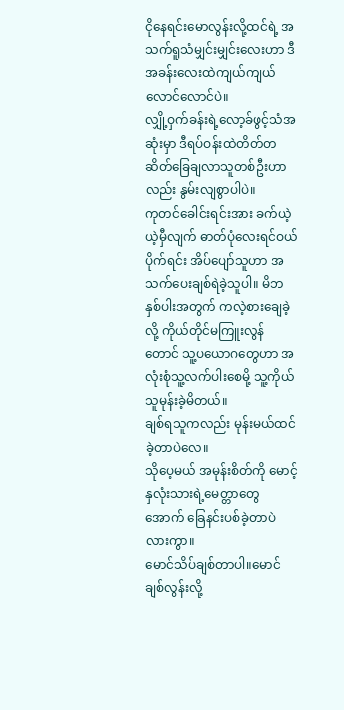ငိုနေရင်းမောလွန်းလို့ထင်ရဲ့ အသက်ရူသံမျှင်းမျှင်းလေးဟာ ဒီအခန်းလေးထဲကျယ်ကျယ်လောင်လောင်ပဲ။
လျှို့ဝှက်ခန်းရဲ့လော့ခ်ဖွင့်သံအဆုံးမှာ ဒီရပ်ဝန်းထဲတိတ်တဆိတ်ခြေချလာသူတစ်ဦးဟာလည်း နွမ်းလျစွာပါပဲ။
ကုတင်ခေါင်းရင်းအား ခက်ယဲ့ယဲ့မှီလျက် ဓာတ်ပုံလေးရင်ဝယ်ပိုက်ရင်း အိပ်ပျော်သူဟာ အသက်ပေးချစ်ရဲခဲ့သူပါ။ မိဘနှစ်ပါးအတွက် ကလဲ့စားချေခဲ့လို့ ကိုယ်တိုင်မကြူးလွန်တောင် သူ့ပယောဂတွေဟာ အလုံးစုံသူ့လက်ပါးစေမို့ သူ့ကိုယ်သူမုန်းခဲ့မိတယ်။
ချစ်ရသူကလည်း မုန်းမယ်ထင်ခဲ့တာပဲလေ။
သိုပေ့မယ် အမုန်းစိတ်ကို မောင့်နှလုံးသားရဲ့မေတ္တာတွေအောက် ခြေနင်းပစ်ခဲ့တာပဲလားကွာ။
မောင်သိပ်ချစ်တာပါ။မောင်ချစ်လွန်းလို့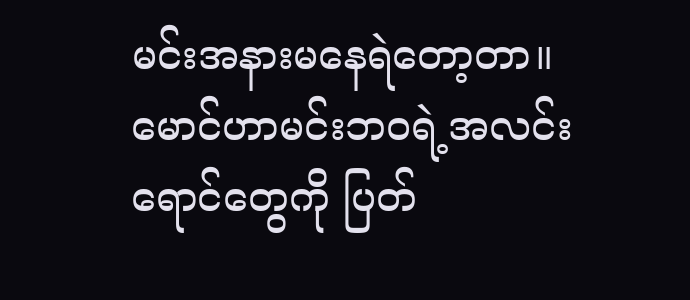မင်းအနားမနေရဲတော့တာ။
မောင်ဟာမင်းဘဝရဲ့အလင်းရောင်တွေကို ပြတ်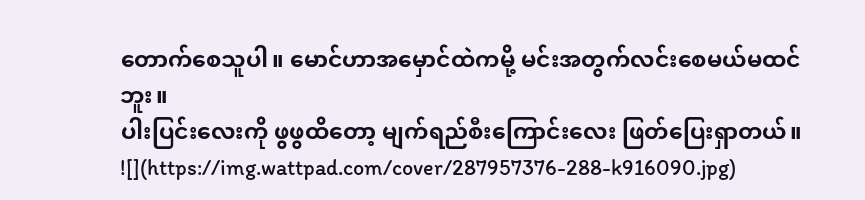တောက်စေသူပါ။ မောင်ဟာအမှောင်ထဲကမို့ မင်းအတွက်လင်းစေမယ်မထင်ဘူး။
ပါးပြင်းလေးကို ဖွဖွထိတော့ မျက်ရည်စီးကြောင်းလေး ဖြတ်ပြေးရှာတယ်။
![](https://img.wattpad.com/cover/287957376-288-k916090.jpg)